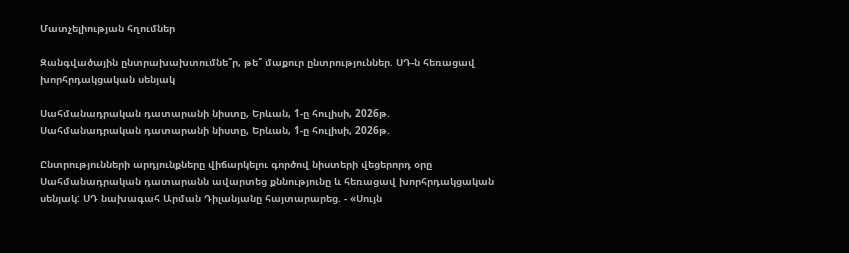Մատչելիության հղումներ

Զանգվածային ընտրախախտումնե՞ր, թե՞ մաքուր ընտրություններ. ՍԴ-ն հեռացավ խորհրդակցական սենյակ

Սահմանադրական դատարանի նիստը, Երևան, 1-ը հուլիսի, 2026թ.
Սահմանադրական դատարանի նիստը, Երևան, 1-ը հուլիսի, 2026թ.

Ընտրությունների արդյունքները վիճարկելու գործով նիստերի վեցերորդ օրը Սահմանադրական դատարանն ավարտեց քննությունը և հեռացավ խորհրդակցական սենյակ: ՍԴ նախագահ Արման Դիլանյանը հայտարարեց. - «Սույն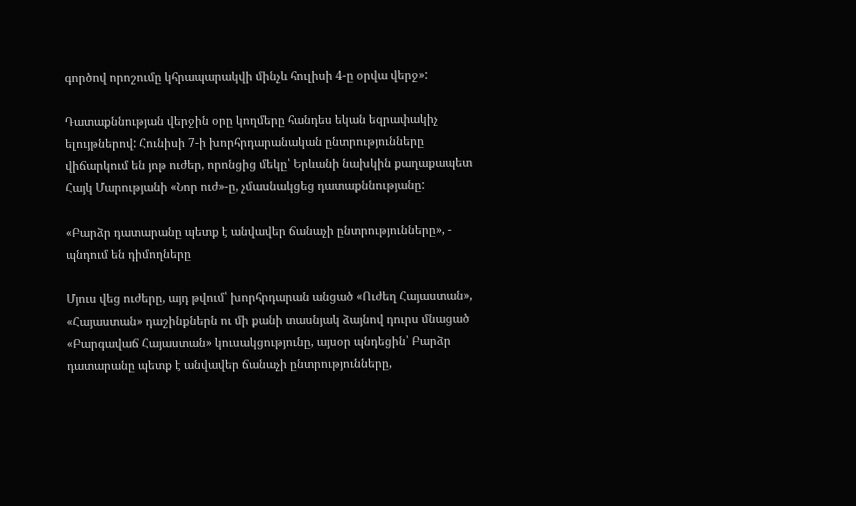գործով որոշումը կհրապարակվի մինչև հուլիսի 4-ը օրվա վերջ»:

Դատաքննության վերջին օրը կողմերը հանդես եկան եզրափակիչ ելույթներով: Հունիսի 7-ի խորհրդարանական ընտրությունները վիճարկում են յոթ ուժեր, որոնցից մեկը՝ Երևանի նախկին քաղաքապետ Հայկ Մարությանի «Նոր ուժ»-ը, չմասնակցեց դատաքննությանը:

«Բարձր դատարանը պետք է անվավեր ճանաչի ընտրությունները», - պնդում են դիմողները

Մյուս վեց ուժերը, այդ թվում՝ խորհրդարան անցած «Ուժեղ Հայաստան», «Հայաստան» դաշինքներն ու մի քանի տասնյակ ձայնով դուրս մնացած «Բարգավաճ Հայաստան» կուսակցությունը, այսօր պնդեցին՝ Բարձր դատարանը պետք է անվավեր ճանաչի ընտրությունները,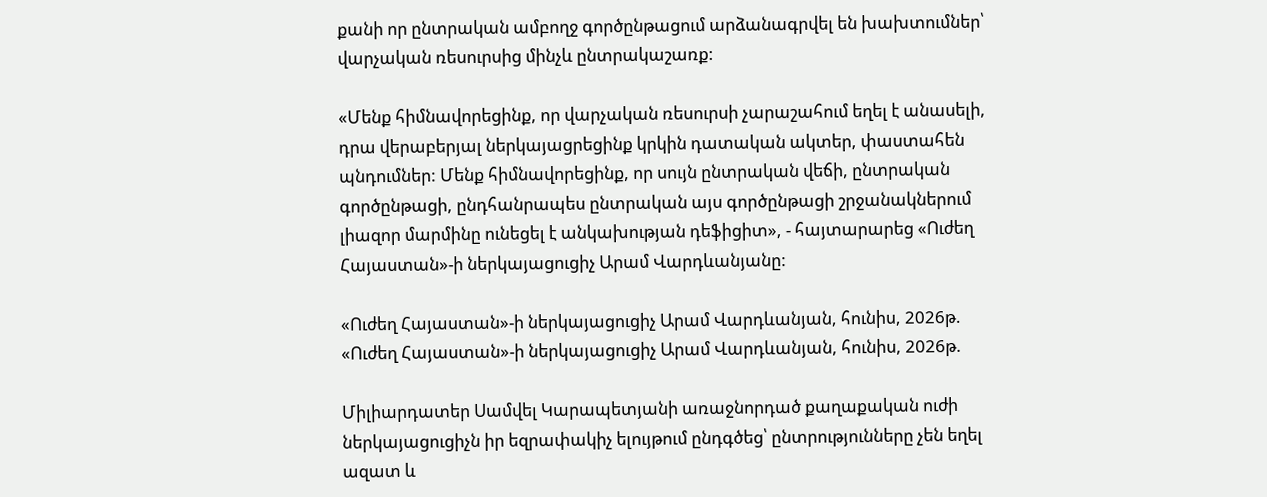քանի որ ընտրական ամբողջ գործընթացում արձանագրվել են խախտումներ՝ վարչական ռեսուրսից մինչև ընտրակաշառք:

«Մենք հիմնավորեցինք, որ վարչական ռեսուրսի չարաշահում եղել է անասելի, դրա վերաբերյալ ներկայացրեցինք կրկին դատական ակտեր, փաստահեն պնդումներ: Մենք հիմնավորեցինք, որ սույն ընտրական վեճի, ընտրական գործընթացի, ընդհանրապես ընտրական այս գործընթացի շրջանակներում լիազոր մարմինը ունեցել է անկախության դեֆիցիտ», - հայտարարեց «Ուժեղ Հայաստան»-ի ներկայացուցիչ Արամ Վարդևանյանը:

«Ուժեղ Հայաստան»-ի ներկայացուցիչ Արամ Վարդևանյան, հունիս, 2026թ.
«Ուժեղ Հայաստան»-ի ներկայացուցիչ Արամ Վարդևանյան, հունիս, 2026թ.

Միլիարդատեր Սամվել Կարապետյանի առաջնորդած քաղաքական ուժի ներկայացուցիչն իր եզրափակիչ ելույթում ընդգծեց՝ ընտրությունները չեն եղել ազատ և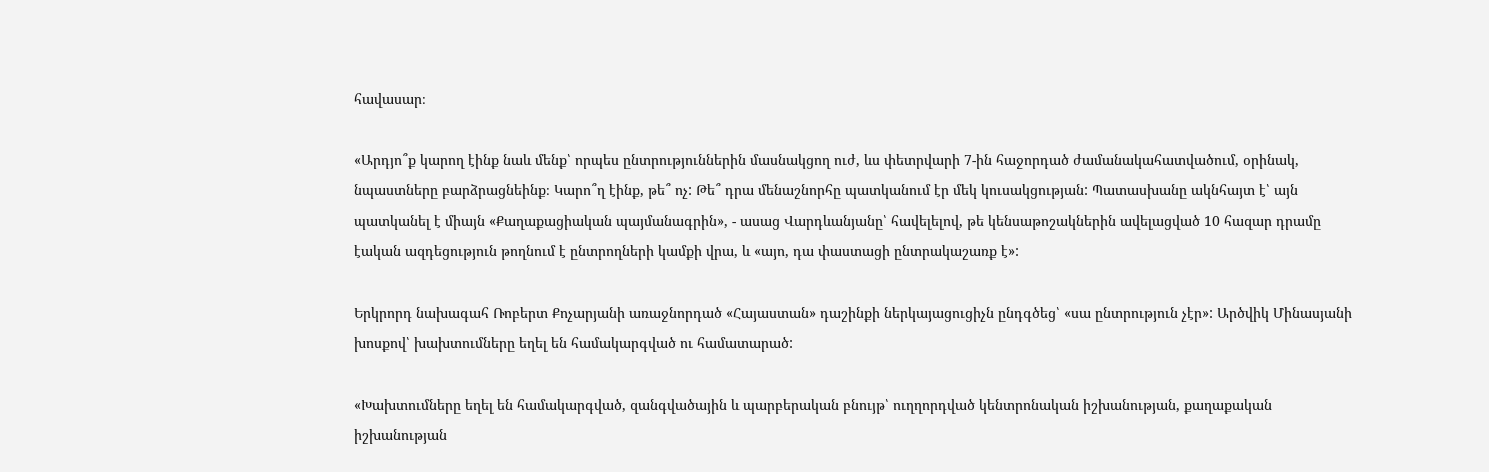հավասար։

«Արդյո՞ք կարող էինք նաև մենք՝ որպես ընտրություններին մասնակցող ուժ, ևս փետրվարի 7-ին հաջորդած ժամանակահատվածում, օրինակ, նպաստները բարձրացնեինք։ Կարո՞ղ էինք, թե՞ ոչ: Թե՞ դրա մենաշնորհը պատկանում էր մեկ կուսակցության: Պատասխանը ակնհայտ է՝ այն պատկանել է միայն «Քաղաքացիական պայմանագրին», - ասաց Վարդևանյանը՝ հավելելով, թե կենսաթոշակներին ավելացված 10 հազար դրամը էական ազդեցություն թողնում է ընտրողների կամքի վրա, և «այո, դա փաստացի ընտրակաշառք է»:

Երկրորդ նախագահ Ռոբերտ Քոչարյանի առաջնորդած «Հայաստան» դաշինքի ներկայացուցիչն ընդգծեց՝ «սա ընտրություն չէր»: Արծվիկ Մինասյանի խոսքով՝ խախտումները եղել են համակարգված ու համատարած:

«Խախտումները եղել են համակարգված, զանգվածային և պարբերական բնույթ՝ ուղղորդված կենտրոնական իշխանության, քաղաքական իշխանության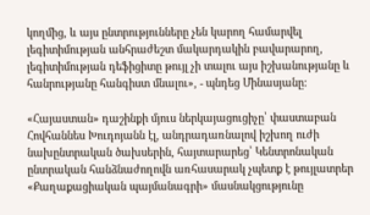կողմից, և այս ընտրությունները չեն կարող համարվել լեգիտիմության անհրաժեշտ մակարդակին բավարարող, լեգիտիմության դեֆիցիտը թույլ չի տալու այս իշխանությանը և հանրությանը հանգիստ մնալու», - պնդեց Մինասյանը:

«Հայաստան» դաշինքի մյուս ներկայացուցիչը՝ փաստաբան Հովհաննես Խուդոյանն էլ, անդրադառնալով իշխող ուժի նախընտրական ծախսերին, հայտարարեց՝ Կենտրոնական ընտրական հանձնաժողովն առհասարակ չպետք է թույլատրեր «Քաղաքացիական պայմանագրի» մասնակցությունը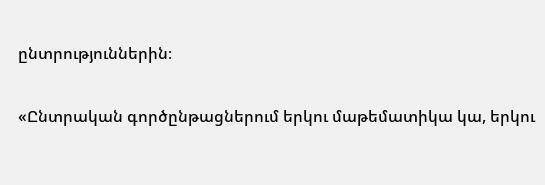ընտրություններին։

«Ընտրական գործընթացներում երկու մաթեմատիկա կա, երկու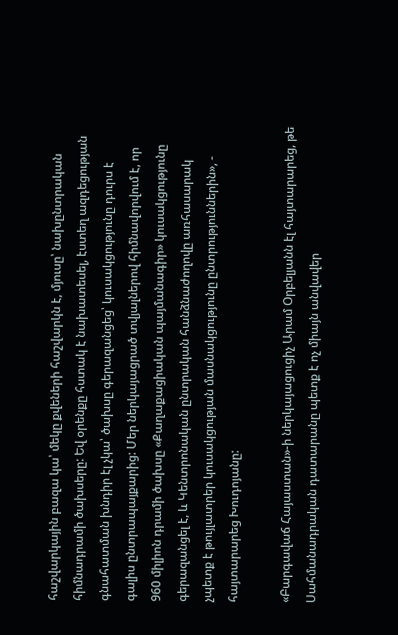հաշվարկային բազա կա՝ մեկը քվեների հաշվարկն է, մյուսը՝ նախընտրական հիմնադրամի ծախսերը: Եվ օրենքը հստակ է նախատեսել, էստեղ ազդեցության գնահատման խնդիր էլ չկա՝ ծախսը գերազանցեց՝ կուսակցությունը դուրս է գալիս ընտրապայքարից: Մեր ներկայացրած տվյալներով հիմնավորվում է, որ 960 միլիոն դրամի ծախսը «Քաղաքացիական պայմանագիր» կուսակցությունը գերազանցել է, և Կենտրոնական ընտրական հանձնաժողովը առհասարակ չպետք է թույլատրեր կուսակցության մասնակցությունը ընտրություններին», - հայտարարեց Խուդոյանը:

«Բարգավաճ Հայաստան»-ի ներկայացուցիչ Արամ Օրբելյանն էլ հայտարարեց, թե Սահմանադրական դատարանը պետք է ոչ միայն անվավեր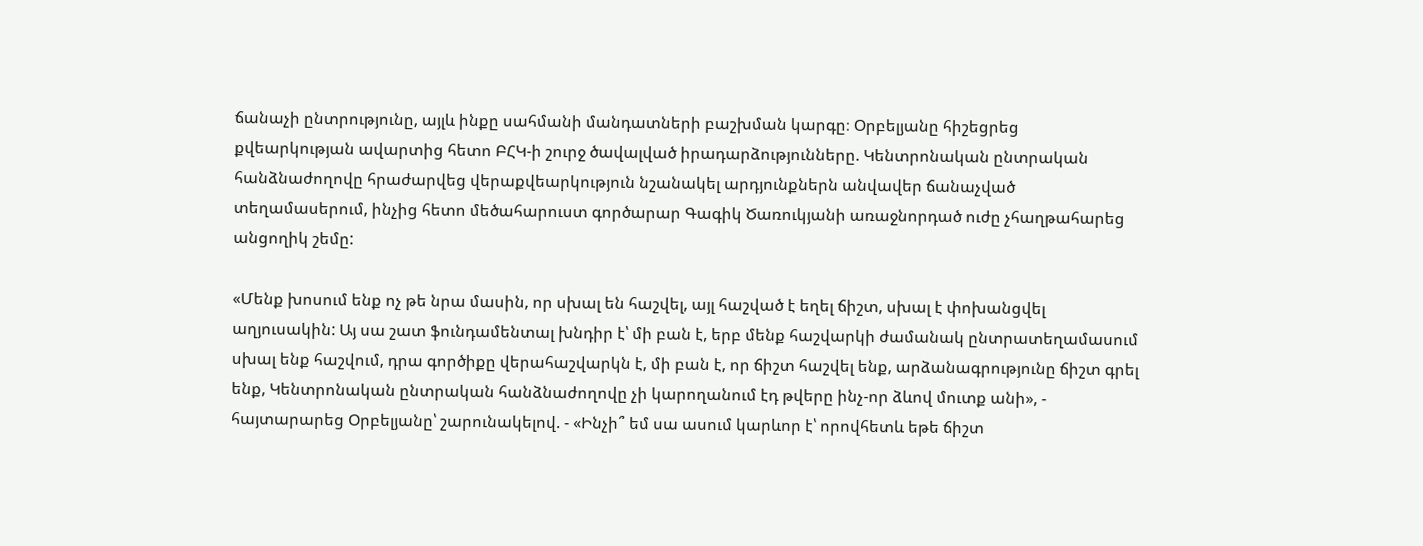ճանաչի ընտրությունը, այլև ինքը սահմանի մանդատների բաշխման կարգը։ Օրբելյանը հիշեցրեց քվեարկության ավարտից հետո ԲՀԿ-ի շուրջ ծավալված իրադարձությունները. Կենտրոնական ընտրական հանձնաժողովը հրաժարվեց վերաքվեարկություն նշանակել արդյունքներն անվավեր ճանաչված տեղամասերում, ինչից հետո մեծահարուստ գործարար Գագիկ Ծառուկյանի առաջնորդած ուժը չհաղթահարեց անցողիկ շեմը:

«Մենք խոսում ենք ոչ թե նրա մասին, որ սխալ են հաշվել, այլ հաշված է եղել ճիշտ, սխալ է փոխանցվել աղյուսակին: Այ սա շատ ֆունդամենտալ խնդիր է՝ մի բան է, երբ մենք հաշվարկի ժամանակ ընտրատեղամասում սխալ ենք հաշվում, դրա գործիքը վերահաշվարկն է, մի բան է, որ ճիշտ հաշվել ենք, արձանագրությունը ճիշտ գրել ենք, Կենտրոնական ընտրական հանձնաժողովը չի կարողանում էդ թվերը ինչ-որ ձևով մուտք անի», - հայտարարեց Օրբելյանը՝ շարունակելով. - «Ինչի՞ եմ սա ասում կարևոր է՝ որովհետև եթե ճիշտ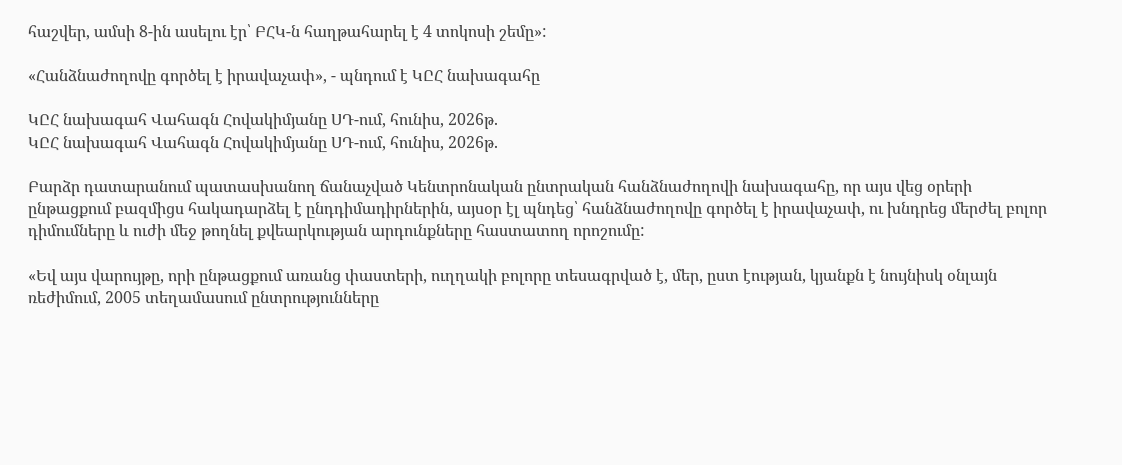հաշվեր, ամսի 8-ին ասելու էր՝ ԲՀԿ-ն հաղթահարել է 4 տոկոսի շեմը»:

«Հանձնաժողովը գործել է իրավաչափ», - պնդում է ԿԸՀ նախագահը

ԿԸՀ նախագահ Վահագն Հովակիմյանը ՍԴ-ում, հունիս, 2026թ.
ԿԸՀ նախագահ Վահագն Հովակիմյանը ՍԴ-ում, հունիս, 2026թ.

Բարձր դատարանում պատասխանող ճանաչված Կենտրոնական ընտրական հանձնաժողովի նախագահը, որ այս վեց օրերի ընթացքում բազմիցս հակադարձել է ընդդիմադիրներին, այսօր էլ պնդեց՝ հանձնաժողովը գործել է իրավաչափ, ու խնդրեց մերժել բոլոր դիմումները և ուժի մեջ թողնել քվեարկության արդունքները հաստատող որոշումը:

«Եվ այս վարույթը, որի ընթացքում առանց փաստերի, ուղղակի բոլորը տեսագրված է, մեր, ըստ էության, կյանքն է նույնիսկ օնլայն ռեժիմում, 2005 տեղամասում ընտրությունները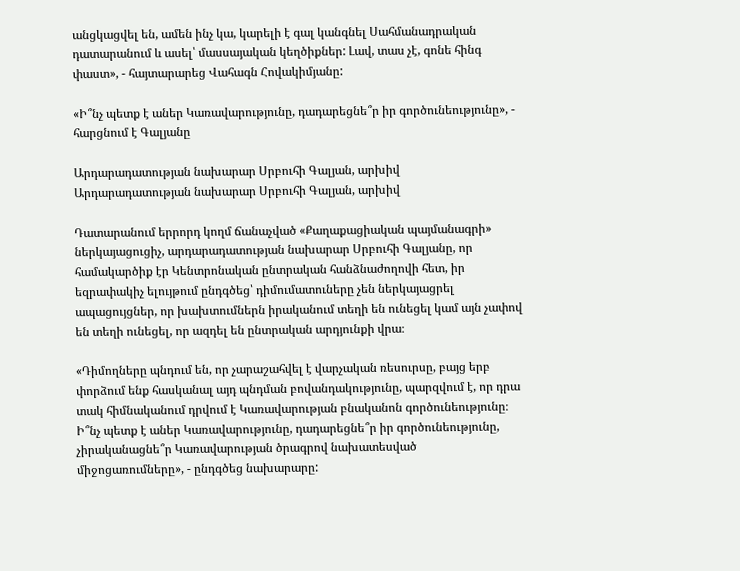անցկացվել են, ամեն ինչ կա, կարելի է գալ կանգնել Սահմանադրական դատարանում և ասել՝ մասսայական կեղծիքներ: Լավ, տաս չէ, գոնե հինգ փաստ», - հայտարարեց Վահագն Հովակիմյանը:

«Ի՞նչ պետք է աներ Կառավարությունը, դադարեցնե՞ր իր գործունեությունը», - հարցնում է Գալյանը

Արդարադատության նախարար Սրբուհի Գալյան, արխիվ
Արդարադատության նախարար Սրբուհի Գալյան, արխիվ

Դատարանում երրորդ կողմ ճանաչված «Քաղաքացիական պայմանագրի» ներկայացուցիչ, արդարադատության նախարար Սրբուհի Գալյանը, որ համակարծիք էր Կենտրոնական ընտրական հանձնաժողովի հետ, իր եզրափակիչ ելույթում ընդգծեց՝ դիմումատուները չեն ներկայացրել ապացույցներ, որ խախտումներն իրականում տեղի են ունեցել կամ այն չափով են տեղի ունեցել, որ ազդել են ընտրական արդյունքի վրա։

«Դիմողները պնդում են, որ չարաշահվել է վարչական ռեսուրսը, բայց երբ փորձում ենք հասկանալ այդ պնդման բովանդակությունը, պարզվում է, որ դրա տակ հիմնականում դրվում է Կառավարության բնականոն գործունեությունը։ Ի՞նչ պետք է աներ Կառավարությունը, դադարեցնե՞ր իր գործունեությունը, չիրականացնե՞ր Կառավարության ծրագրով նախատեսված միջոցառումները», - ընդգծեց նախարարը: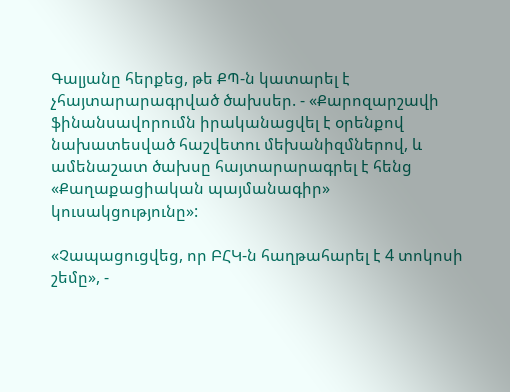Գալյանը հերքեց, թե ՔՊ-ն կատարել է չհայտարարագրված ծախսեր. - «Քարոզարշավի ֆինանսավորումն իրականացվել է օրենքով նախատեսված հաշվետու մեխանիզմներով, և ամենաշատ ծախսը հայտարարագրել է հենց «Քաղաքացիական պայմանագիր» կուսակցությունը»:

«Չապացուցվեց, որ ԲՀԿ-ն հաղթահարել է 4 տոկոսի շեմը», -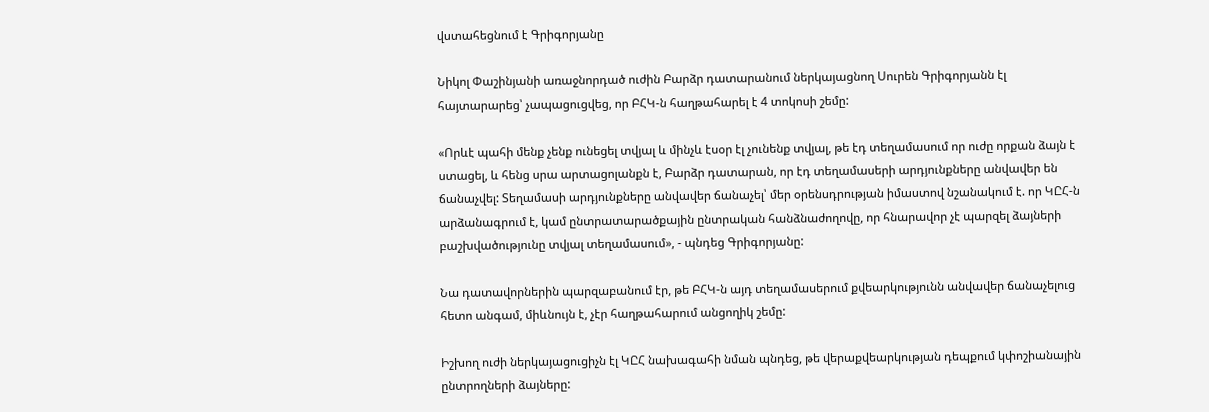վստահեցնում է Գրիգորյանը

Նիկոլ Փաշինյանի առաջնորդած ուժին Բարձր դատարանում ներկայացնող Սուրեն Գրիգորյանն էլ հայտարարեց՝ չապացուցվեց, որ ԲՀԿ-ն հաղթահարել է 4 տոկոսի շեմը:

«Որևէ պահի մենք չենք ունեցել տվյալ և մինչև էսօր էլ չունենք տվյալ, թե էդ տեղամասում որ ուժը որքան ձայն է ստացել, և հենց սրա արտացոլանքն է, Բարձր դատարան, որ էդ տեղամասերի արդյունքները անվավեր են ճանաչվել: Տեղամասի արդյունքները անվավեր ճանաչել՝ մեր օրենսդրության իմաստով նշանակում է. որ ԿԸՀ-ն արձանագրում է, կամ ընտրատարածքային ընտրական հանձնաժողովը, որ հնարավոր չէ պարզել ձայների բաշխվածությունը տվյալ տեղամասում», - պնդեց Գրիգորյանը:

Նա դատավորներին պարզաբանում էր, թե ԲՀԿ-ն այդ տեղամասերում քվեարկությունն անվավեր ճանաչելուց հետո անգամ, միևնույն է, չէր հաղթահարում անցողիկ շեմը:

Իշխող ուժի ներկայացուցիչն էլ ԿԸՀ նախագահի նման պնդեց, թե վերաքվեարկության դեպքում կփոշիանային ընտրողների ձայները: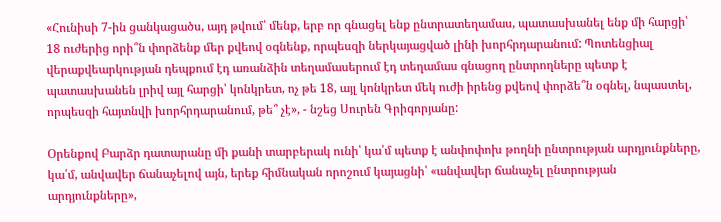«Հունիսի 7-ին ցանկացածս, այդ թվում՝ մենք, երբ որ գնացել ենք ընտրատեղամաս, պատասխանել ենք մի հարցի՝ 18 ուժերից որի՞ն փորձենք մեր քվեով օգնենք, որպեսզի ներկայացված լինի խորհրդարանում: Պոտենցիալ վերաքվեարկության դեպքում էդ առանձին տեղամասերում էդ տեղամաս գնացող ընտրողները պետք է պատասխանեն լրիվ այլ հարցի՝ կոնկրետ, ոչ թե 18, այլ կոնկրետ մեկ ուժի իրենց քվեով փորձե՞ն օգնել, նպաստել, որպեսզի հայտնվի խորհրդարանում, թե՞ չէ», - նշեց Սուրեն Գրիգորյանը:

Օրենքով Բարձր դատարանը մի քանի տարբերակ ունի՝ կա՛մ պետք է անփոփոխ թողնի ընտրության արդյունքները, կա՛մ, անվավեր ճանաչելով այն, երեք հիմնական որոշում կայացնի՝ «անվավեր ճանաչել ընտրության արդյունքները»,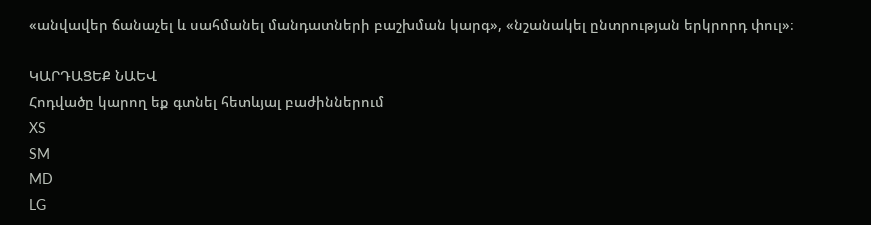«անվավեր ճանաչել և սահմանել մանդատների բաշխման կարգ», «նշանակել ընտրության երկրորդ փուլ»։

ԿԱՐԴԱՑԵՔ ՆԱԵՎ
Հոդվածը կարող եք գտնել հետևյալ բաժիններում
XS
SM
MD
LG